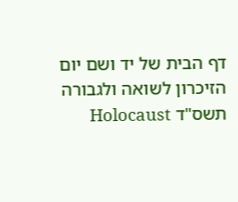דף הבית של יד ושם יום הזיכרון לשואה ולגבורה תשס"ד Holocaust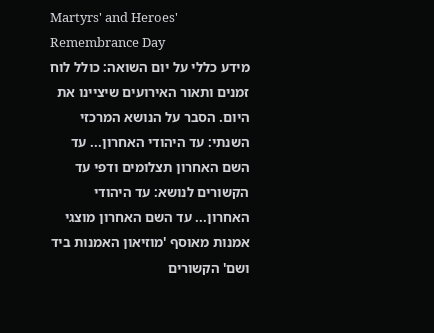Martyrs' and Heroes' Remembrance Day
מידע כללי על יום השואה: כולל לוח זמנים ותאור האירועים שיציינו את היום. הסבר על הנושא המרכזי השנתי: עד היהודי האחרון... עד השם האחרון תצלומים ודפי עד הקשורים לנושא: עד היהודי האחרון... עד השם האחרון מוצגי אמנות מאוסף 'מוזיאון האמנות ביד ושם' הקשורים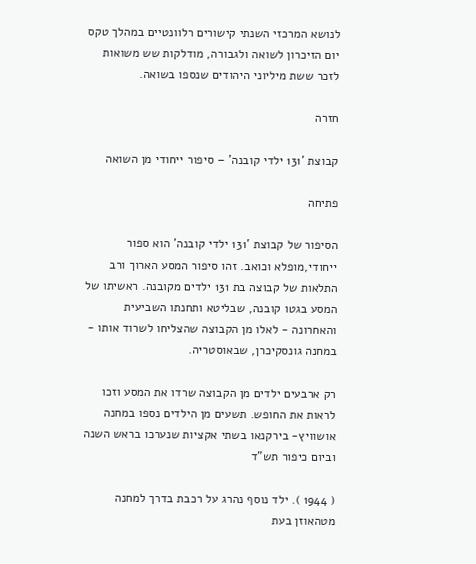לנושא המרכזי השנתי קישורים רלוונטיים במהלך טקס יום הזיכרון לשואה ולגבורה, מודלקות שש משואות לזכר ששת מיליוני היהודים שנספו בשואה.

חזרה

קבוצת '131 ילדי קובנה' – סיפור ייחודי מן השואה

פתיחה

הסיפור של קבוצת '131 ילדי קובנה' הוא ספור ייחודי,מופלא וכואב. זהו סיפור המסע הארוך ורב התלאות של קבוצה בת 131 ילדים מקובנה. ראשיתו של המסע בגטו קובנה, שבליטא ותחנתו השביעית והאחרונה - לאלו מן הקבוצה שהצליחו לשרוד אותו - במחנה גונסקיכרן, שבאוסטריה.

רק ארבעים ילדים מן הקבוצה שרדו את המסע וזכו לראות את החופש. תשעים מן הילדים נספו במחנה אושוויץ- בירקנאו בשתי אקציות שנערכו בראש השנה וביום כיפור תש"ד

( 1944 ). ילד נוסף נהרג על רכבת בדרך למחנה מטהאוזן בעת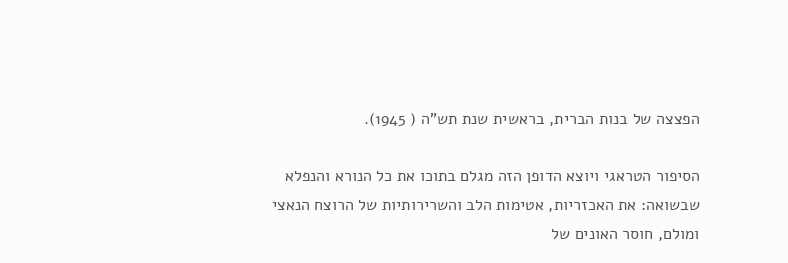הפצצה של בנות הברית, בראשית שנת תש"ה ( 1945).

הסיפור הטראגי ויוצא הדופן הזה מגלם בתוכו את כל הנורא והנפלא שבשואה: את האכזריות, אטימות הלב והשרירותיות של הרוצח הנאצי ומולם, חוסר האונים של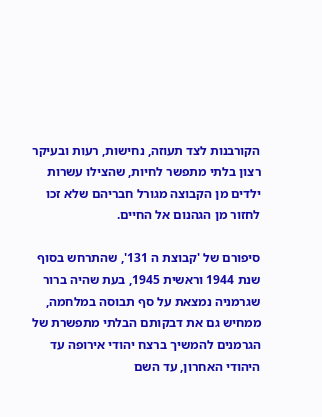הקורבנות לצד תעוזה, נחישות, רעות ובעיקר רצון בלתי מתפשר לחיות, שהצילו עשרות ילדים מן הקבוצה מגורל חבריהם שלא זכו לחזור מן הגהנום אל החיים.

סיפורם של 'קבוצת ה 131', שהתרחש בסוף שנת 1944 וראשית 1945, בעת שהיה ברור שגרמניה נמצאת על סף תבוסה במלחמה, ממחיש גם את דבקותם הבלתי מתפשרת של הגרמנים להמשיך ברצח יהודי אירופה עד היהודי האחרון, עד השם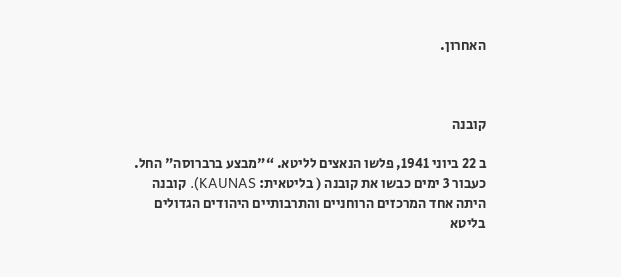האחרון.



קובנה

ב 22 ביוני 1941, פלשו הנאצים לליטא. “"מבצע ברברוסה" החל. כעבור 3 ימים כבשו את קובנה ( בליטאית: KAUNAS). קובנה היתה אחד המרכזים הרוחניים והתרבותיים היהודים הגדולים בליטא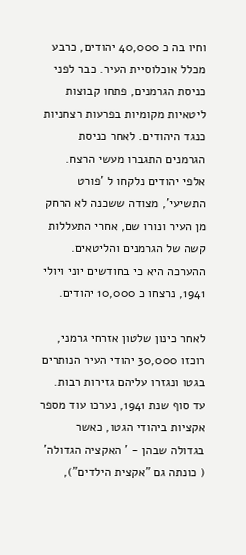וחיו בה כ 40,000 יהודים, כרבע מכלל אוכלוסיית העיר. כבר לפני כניסת הגרמנים, פתחו קבוצות ליטאיות מקומיות בפרעות רצחניות כנגד היהודים. לאחר כניסת הגרמנים התגברו מעשי הרצח. אלפי יהודים נלקחו ל 'פורט התשיעי', מצודה ששכנה לא הרחק מן העיר ונורו שם, אחרי התעללות קשה של הגרמנים והליטאים. ההערכה היא כי בחודשים יוני ויולי 1941, נרצחו כ 10,000 יהודים.

לאחר כינון שלטון אזרחי גרמני, רוכזו 30,000 יהודי העיר הנותרים בגטו ונגזרו עליהם גזירות רבות. עד סוף שנת 1941, נערכו עוד מספר אקציות ביהודי הגטו, כאשר בגדולה שבהן - ' האקציה הגדולה' ( כונתה גם "אקצית הילדים"),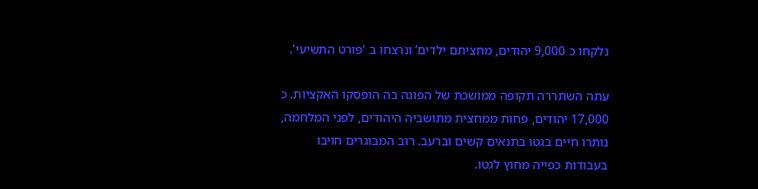נלקחו כ 9,000 יהודים, מחציתם ילדים’ ונרצחו ב 'פורט התשיעי'.

עתה השתררה תקופה ממושכת של הפוגה בה הופסקו האקציות. כ 17,000 יהודים, פחות ממחצית מתושביה היהודים, לפני המלחמה, נותרו חיים בגטו בתנאים קשים וברעב. רוב המבוגרים חויבו בעבודות כפייה מחוץ לגטו.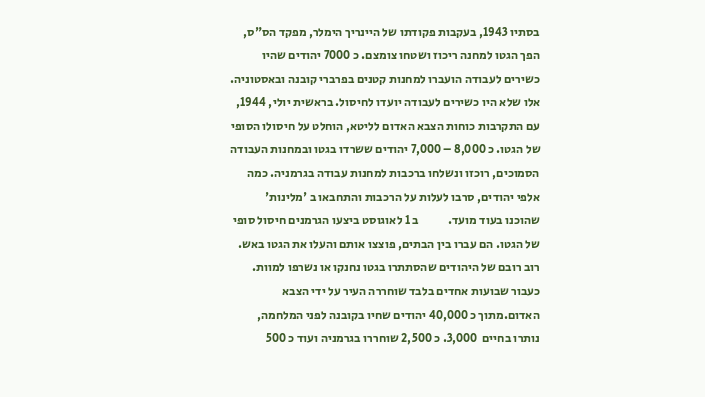בסתיו 1943, בעקבות פקודתו של היינריך הימלר, מפקד הס"ס, הפך הגטו למחנה ריכוז ושטחו צומצם. כ 7000 יהודים שהיו כשירים לעבודה הועברו למחנות קטנים בפרברי קובנה ובאסטוניה. אלו שלא היו כשירים לעבודה יועדו לחיסול. בראשית יולי, 1944, עם התקרבות כוחות הצבא האדום לליטא, הוחלט על חיסולו הסופי של הגטו. כ 8,000 – 7,000 יהודים ששרדו בגטו ובמחנות העבודה הסמוכים, רוכזו ונשלחו ברכבות למחנות עבודה בגרמניה. כמה אלפי יהודים, סרבו לעלות על הרכבות והתחבאו ב 'מלינות' שהוכנו בעוד מועד.            ב 1 לאוגוסט ביצעו הגרמנים חיסול סופי של הגטו. הם עברו בין הבתים, פוצצו אותם והעלו את הגטו באש. רוב רובם של היהודים שהסתתרו בגטו נחנקו או נשרפו למוות. כעבור שבועות אחדים בלבד שוחררה העיר על ידי הצבא האדום.מתוך כ 40,000 יהודים שחיו בקובנה לפני המלחמה, נותרו בחיים  3,000. כ 2,500 שוחררו בגרמניה ועוד כ 500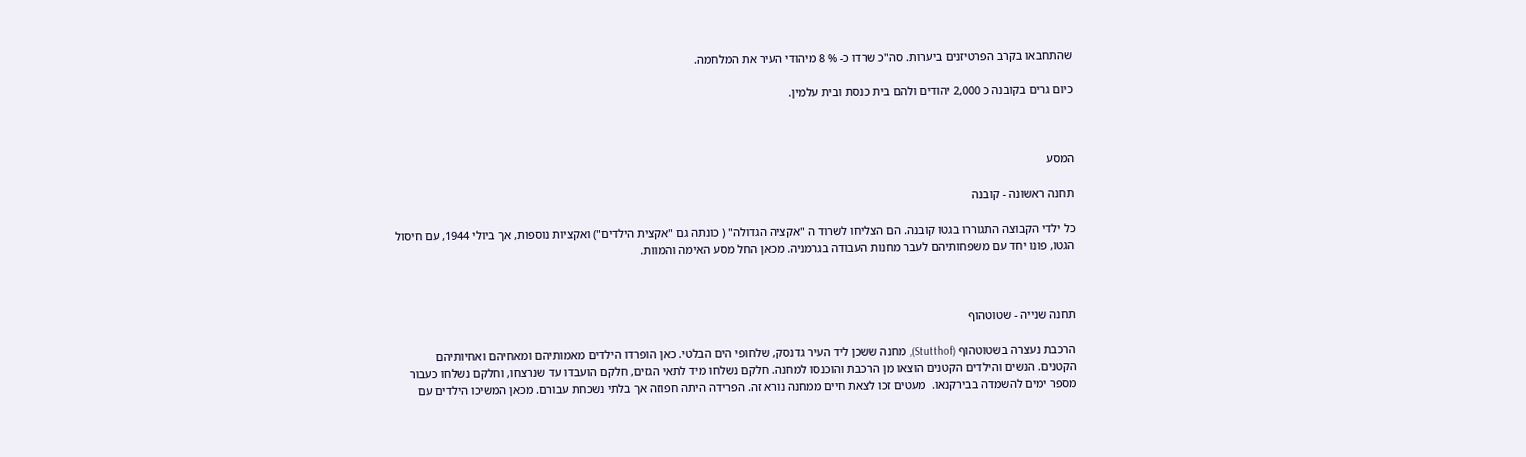שהתחבאו בקרב הפרטיזנים ביערות. סה"כ שרדו כ- % 8 מיהודי העיר את המלחמה.

כיום גרים בקובנה כ 2,000 יהודים ולהם בית כנסת ובית עלמין.



המסע

תחנה ראשונה - קובנה

כל ילדי הקבוצה התגוררו בגטו קובנה. הם הצליחו לשרוד ה "אקציה הגדולה" ( כונתה גם "אקצית הילדים") ואקציות נוספות, אך ביולי 1944, עם חיסול הגטו, פונו יחד עם משפחותיהם לעבר מחנות העבודה בגרמניה. מכאן החל מסע האימה והמוות.



תחנה שנייה - שטוטהוף

הרכבת נעצרה בשטוטהוף (Stutthof), מחנה ששכן ליד העיר גדנסק, שלחופי הים הבלטי. כאן הופרדו הילדים מאמותיהם ומאחיהם ואחיותיהם הקטנים. הנשים והילדים הקטנים הוצאו מן הרכבת והוכנסו למחנה. חלקם נשלחו מיד לתאי הגזים, חלקם הועבדו עד שנרצחו, וחלקם נשלחו כעבור מספר ימים להשמדה בבירקנאו.  מעטים זכו לצאת חיים ממחנה נורא זה. הפרידה היתה חפוזה אך בלתי נשכחת עבורם. מכאן המשיכו הילדים עם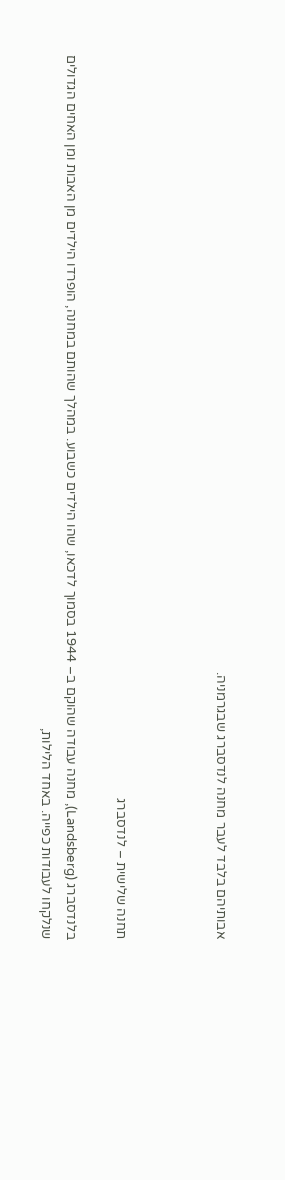אבותיהם בלבד לעבר מחנה לנדסברג שבגרמניה.



תחנה שלישית – לנדסברג

בלנדסברג (Landsberg), מחנה עבודה שהוקם ב– 1944 בסמוך לדכאו, שהו הילדים כשבוע. במהלך שהותם במחנה, הופרדו הילדים מן האבות ומן האחים הגדולים שנלקחו לעבודות כפייה. באחד הלילות,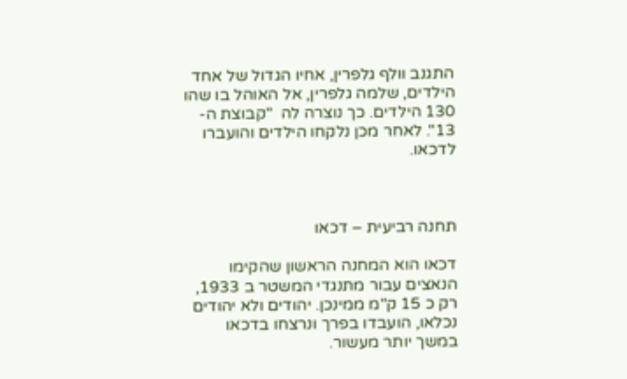התגנב וולף גלפרין, אחיו הגדול של אחד הילדים, שלמה גלפרין, אל האוהל בו שהו 130 הילדים. כך נוצרה לה  "קבוצת ה- 13". לאחר מכן נלקחו הילדים והועברו לדכאו.



תחנה רביעית – דכאו

דכאו הוא המחנה הראשון שהקימו הנאצים עבור מתנגדי המשטר ב 1933, רק כ 15 ק"מ ממינכן. יהודים ולא יהודים נכלאו, הועבדו בפרך ונרצחו בדכאו במשך יותר מעשור.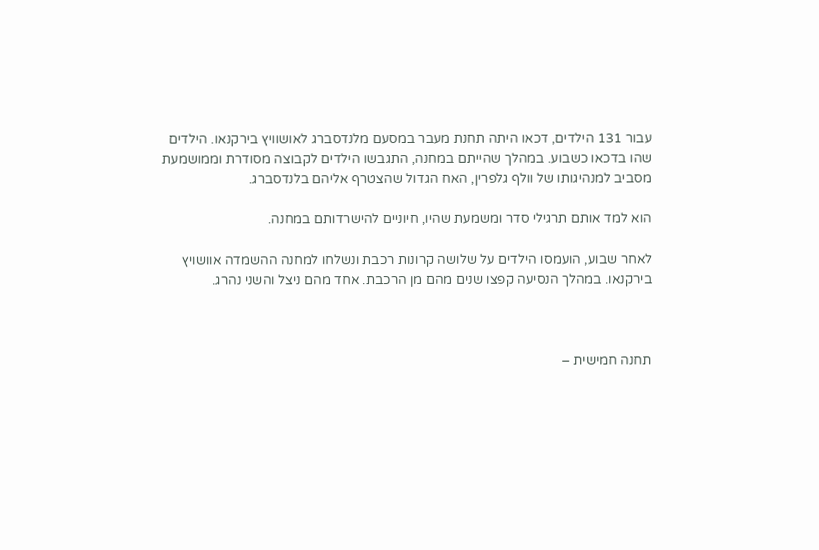עבור 131 הילדים, דכאו היתה תחנת מעבר במסעם מלנדסברג לאושוויץ בירקנאו. הילדים שהו בדכאו כשבוע. במהלך שהייתם במחנה, התגבשו הילדים לקבוצה מסודרת וממושמעת מסביב למנהיגותו של וולף גלפרין, האח הגדול שהצטרף אליהם בלנדסברג.

הוא למד אותם תרגילי סדר ומשמעת שהיו, חיוניים להישרדותם במחנה.

לאחר שבוע, הועמסו הילדים על שלושה קרונות רכבת ונשלחו למחנה ההשמדה אוושויץ בירקנאו. במהלך הנסיעה קפצו שנים מהם מן הרכבת. אחד מהם ניצל והשני נהרג.



תחנה חמישית –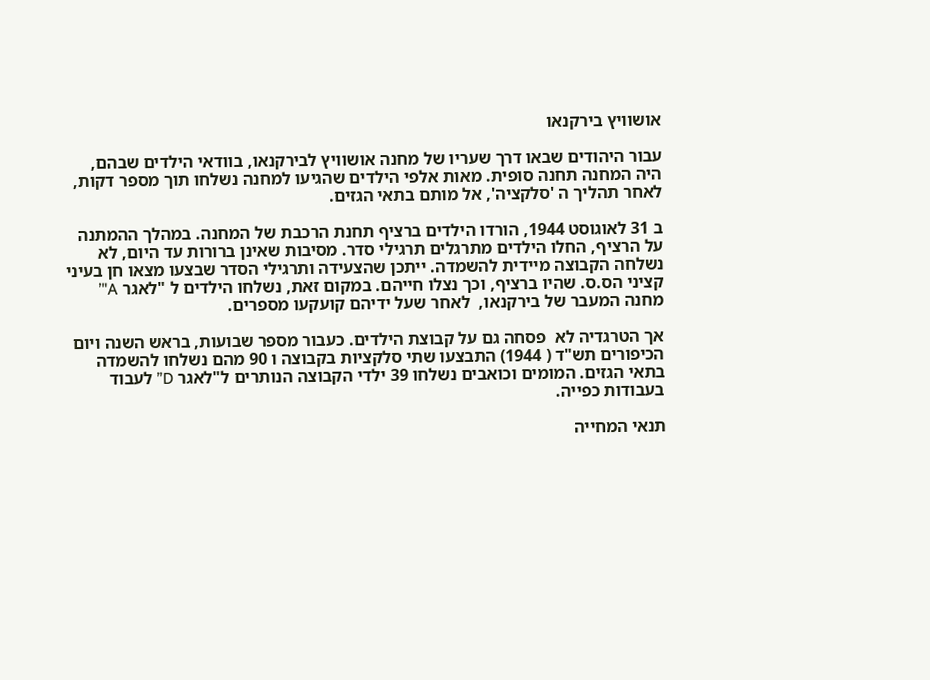אושוויץ בירקנאו

עבור היהודים שבאו דרך שעריו של מחנה אושוויץ לבירקנאו, בוודאי הילדים שבהם, היה המחנה תחנה סופית. מאות אלפי הילדים שהגיעו למחנה נשלחו תוך מספר דקות, לאחר תהליך ה 'סלקציה', אל מותם בתאי הגזים.

ב 31 לאוגוסט 1944, הורדו הילדים ברציף תחנת הרכבת של המחנה. במהלך ההמתנה על הרציף, החלו הילדים מתרגלים תרגילי סדר. מסיבות שאינן ברורות עד היום, לא נשלחה הקבוצה מיידית להשמדה. ייתכן שהצעידה ותרגילי הסדר שבצעו מצאו חן בעיני קציני הס.ס. שהיו ברציף, וכך נצלו חייהם. במקום זאת, נשלחו הילדים ל "לאגר A"’ מחנה המעבר של בירקנאו,  לאחר שעל ידיהם קועקעו מספרים.

אך הטרגדיה לא  פסחה גם על קבוצת הילדים. כעבור מספר שבועות, בראש השנה ויום הכיפורים תש"ד ( 1944) התבצעו שתי סלקציות בקבוצה ו 90 מהם נשלחו להשמדה בתאי הגזים. המומים וכואבים נשלחו 39 ילדי הקבוצה הנותרים ל"לאגר D” לעבוד בעבודות כפייה.

תנאי המחייה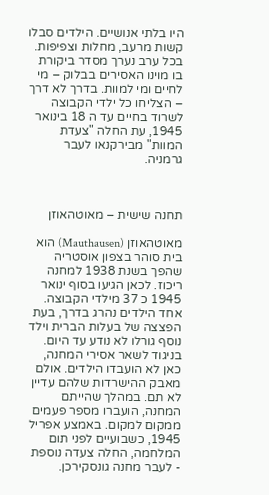היו בלתי אנושיים. הילדים סבלו קשות מרעב, מחלות וצפיפות. בכל ערב נערך מסדר ביקורת בו מוינו האסירים בבלוק – מי לחיים ומי למוות. בדרך לא דרך – הצליחו כל ילדי הקבוצה לשרוד בחיים עד ה 18 בינואר 1945, עת החלה "צעדת המוות" מבירקנאו לעבר גרמניה.



תחנה שישית – מאוטהאוזן

מאוטהאוזן (Mauthausen) הוא בית סוהר בצפון אוסטריה שהפך בשנת 1938 למחנה ריכוז. לכאן הגיעו בסוף ינואר 1945 כ 37 מילדי הקבוצה. אחד הילדים נהרג בדרך, בעת הפצצה של בעלות הברית וילד נוסף גורלו לא נודע עד היום. בניגוד לשאר אסירי המחנה, כאן לא הועבדו הילדים. אולם מאבק ההישרדות שלהם עדיין לא תם. במהלך שהייתם המחנה, הועברו מספר פעמים ממקום למקום. באמצע אפריל 1945, כשבועיים לפני תום המלחמה, החלה צעדה נוספת - לעבר מחנה גונסקירכן.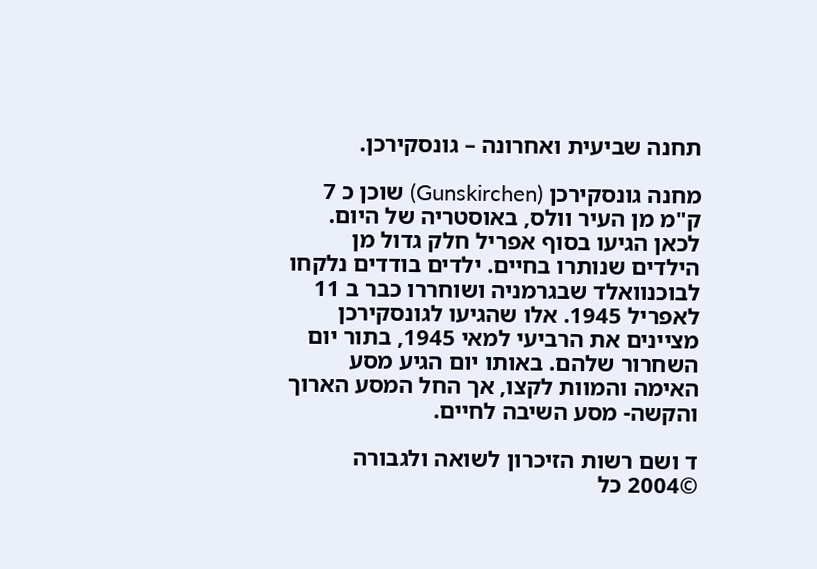תחנה שביעית ואחרונה – גונסקירכן.

מחנה גונסקירכן (Gunskirchen) שוכן כ 7 ק"מ מן העיר וולס, באוסטריה של היום. לכאן הגיעו בסוף אפריל חלק גדול מן הילדים שנותרו בחיים. ילדים בודדים נלקחו לבוכנוואלד שבגרמניה ושוחררו כבר ב 11 לאפריל 1945. אלו שהגיעו לגונסקירכן מציינים את הרביעי למאי 1945, בתור יום השחרור שלהם. באותו יום הגיע מסע האימה והמוות לקצו, אך החל המסע הארוך והקשה- מסע השיבה לחיים.

ד ושם רשות הזיכרון לשואה ולגבורה  ©2004 כל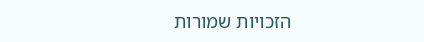הזכויות שמורות